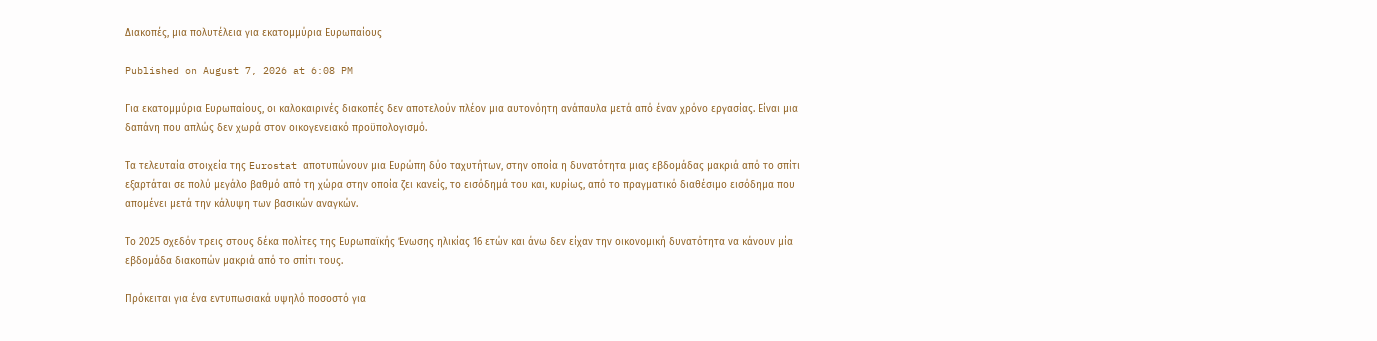Διακοπές, μια πολυτέλεια για εκατομμύρια Ευρωπαίους

Published on August 7, 2026 at 6:08 PM

Για εκατομμύρια Ευρωπαίους, οι καλοκαιρινές διακοπές δεν αποτελούν πλέον μια αυτονόητη ανάπαυλα μετά από έναν χρόνο εργασίας. Είναι μια δαπάνη που απλώς δεν χωρά στον οικογενειακό προϋπολογισμό.

Τα τελευταία στοιχεία της Eurostat αποτυπώνουν μια Ευρώπη δύο ταχυτήτων, στην οποία η δυνατότητα μιας εβδομάδας μακριά από το σπίτι εξαρτάται σε πολύ μεγάλο βαθμό από τη χώρα στην οποία ζει κανείς, το εισόδημά του και, κυρίως, από το πραγματικό διαθέσιμο εισόδημα που απομένει μετά την κάλυψη των βασικών αναγκών.

Το 2025 σχεδόν τρεις στους δέκα πολίτες της Ευρωπαϊκής Ένωσης ηλικίας 16 ετών και άνω δεν είχαν την οικονομική δυνατότητα να κάνουν μία εβδομάδα διακοπών μακριά από το σπίτι τους.

Πρόκειται για ένα εντυπωσιακά υψηλό ποσοστό για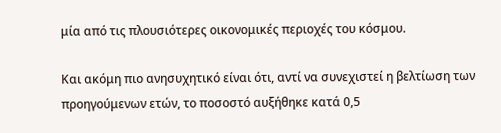μία από τις πλουσιότερες οικονομικές περιοχές του κόσμου.

Και ακόμη πιο ανησυχητικό είναι ότι, αντί να συνεχιστεί η βελτίωση των προηγούμενων ετών, το ποσοστό αυξήθηκε κατά 0,5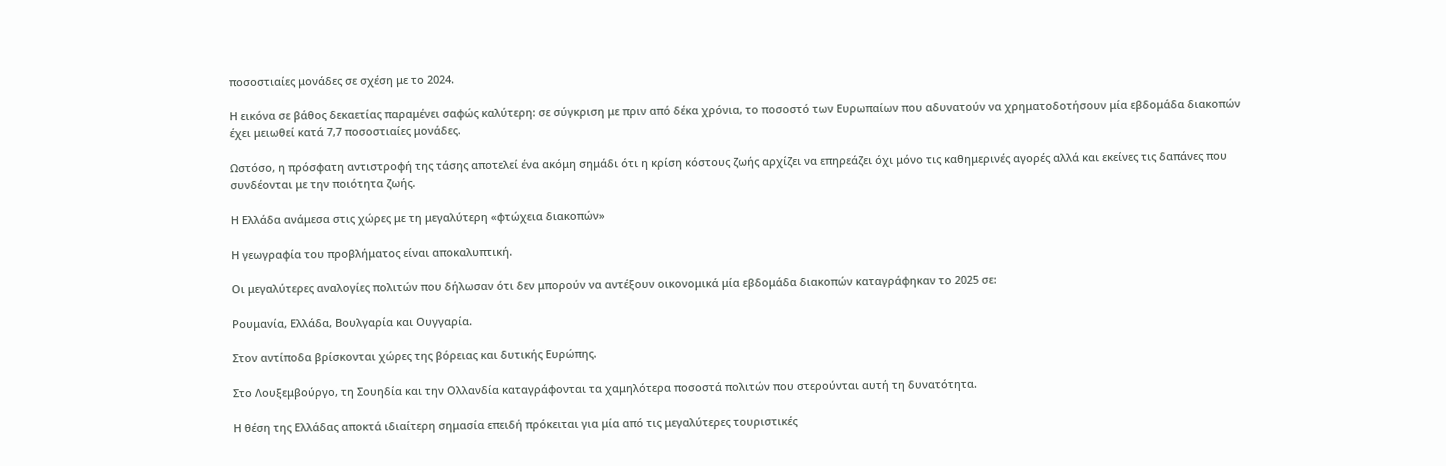ποσοστιαίες μονάδες σε σχέση με το 2024.

Η εικόνα σε βάθος δεκαετίας παραμένει σαφώς καλύτερη: σε σύγκριση με πριν από δέκα χρόνια, το ποσοστό των Ευρωπαίων που αδυνατούν να χρηματοδοτήσουν μία εβδομάδα διακοπών έχει μειωθεί κατά 7,7 ποσοστιαίες μονάδες.

Ωστόσο, η πρόσφατη αντιστροφή της τάσης αποτελεί ένα ακόμη σημάδι ότι η κρίση κόστους ζωής αρχίζει να επηρεάζει όχι μόνο τις καθημερινές αγορές αλλά και εκείνες τις δαπάνες που συνδέονται με την ποιότητα ζωής.

Η Ελλάδα ανάμεσα στις χώρες με τη μεγαλύτερη «φτώχεια διακοπών»

Η γεωγραφία του προβλήματος είναι αποκαλυπτική.

Οι μεγαλύτερες αναλογίες πολιτών που δήλωσαν ότι δεν μπορούν να αντέξουν οικονομικά μία εβδομάδα διακοπών καταγράφηκαν το 2025 σε:

Ρουμανία, Ελλάδα, Βουλγαρία και Ουγγαρία.

Στον αντίποδα βρίσκονται χώρες της βόρειας και δυτικής Ευρώπης.

Στο Λουξεμβούργο, τη Σουηδία και την Ολλανδία καταγράφονται τα χαμηλότερα ποσοστά πολιτών που στερούνται αυτή τη δυνατότητα.

Η θέση της Ελλάδας αποκτά ιδιαίτερη σημασία επειδή πρόκειται για μία από τις μεγαλύτερες τουριστικές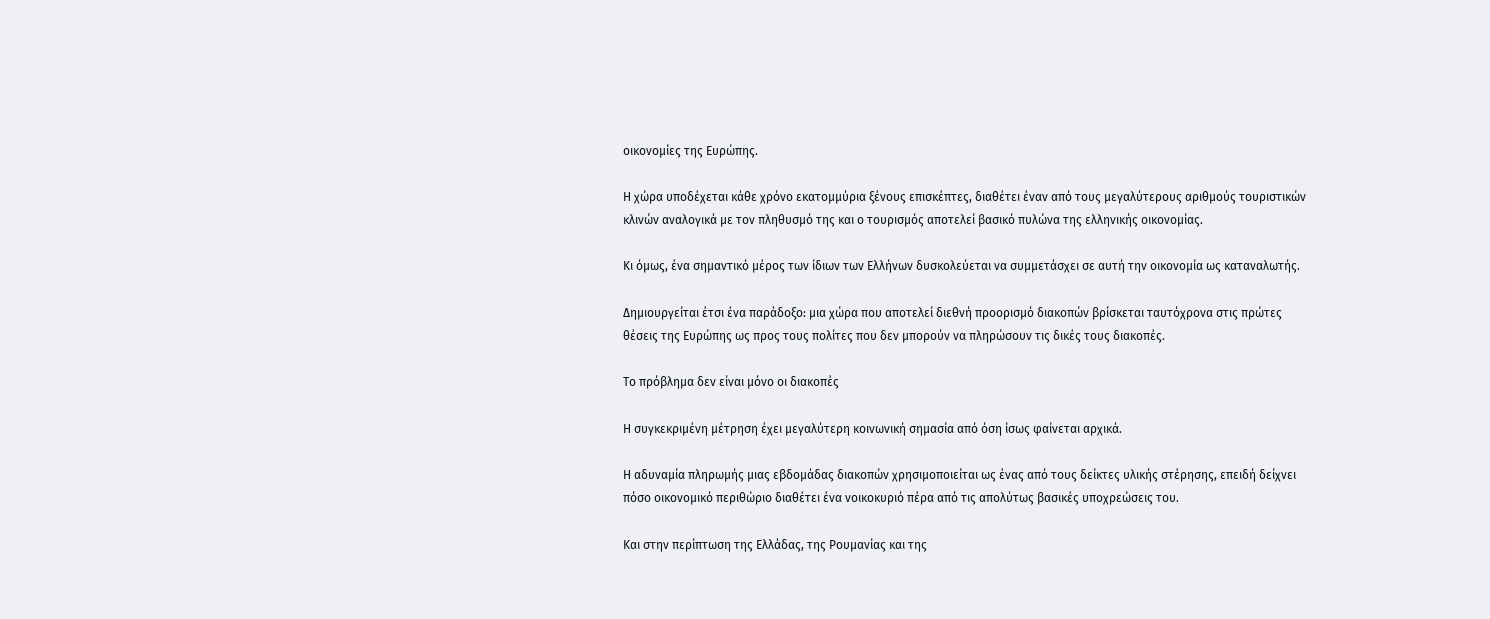οικονομίες της Ευρώπης.

Η χώρα υποδέχεται κάθε χρόνο εκατομμύρια ξένους επισκέπτες, διαθέτει έναν από τους μεγαλύτερους αριθμούς τουριστικών κλινών αναλογικά με τον πληθυσμό της και ο τουρισμός αποτελεί βασικό πυλώνα της ελληνικής οικονομίας.

Κι όμως, ένα σημαντικό μέρος των ίδιων των Ελλήνων δυσκολεύεται να συμμετάσχει σε αυτή την οικονομία ως καταναλωτής.

Δημιουργείται έτσι ένα παράδοξο: μια χώρα που αποτελεί διεθνή προορισμό διακοπών βρίσκεται ταυτόχρονα στις πρώτες θέσεις της Ευρώπης ως προς τους πολίτες που δεν μπορούν να πληρώσουν τις δικές τους διακοπές.

Το πρόβλημα δεν είναι μόνο οι διακοπές

Η συγκεκριμένη μέτρηση έχει μεγαλύτερη κοινωνική σημασία από όση ίσως φαίνεται αρχικά.

Η αδυναμία πληρωμής μιας εβδομάδας διακοπών χρησιμοποιείται ως ένας από τους δείκτες υλικής στέρησης, επειδή δείχνει πόσο οικονομικό περιθώριο διαθέτει ένα νοικοκυριό πέρα από τις απολύτως βασικές υποχρεώσεις του.

Και στην περίπτωση της Ελλάδας, της Ρουμανίας και της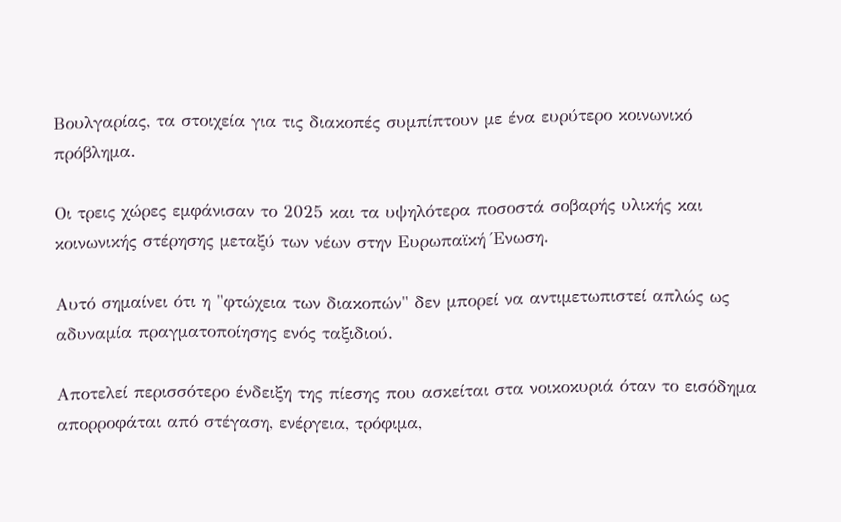Βουλγαρίας, τα στοιχεία για τις διακοπές συμπίπτουν με ένα ευρύτερο κοινωνικό πρόβλημα.

Οι τρεις χώρες εμφάνισαν το 2025 και τα υψηλότερα ποσοστά σοβαρής υλικής και κοινωνικής στέρησης μεταξύ των νέων στην Ευρωπαϊκή Ένωση.

Αυτό σημαίνει ότι η "φτώχεια των διακοπών" δεν μπορεί να αντιμετωπιστεί απλώς ως αδυναμία πραγματοποίησης ενός ταξιδιού.

Αποτελεί περισσότερο ένδειξη της πίεσης που ασκείται στα νοικοκυριά όταν το εισόδημα απορροφάται από στέγαση, ενέργεια, τρόφιμα,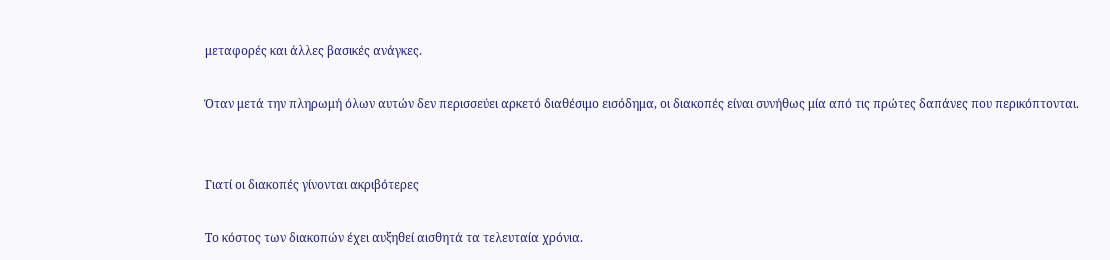μεταφορές και άλλες βασικές ανάγκες.

Όταν μετά την πληρωμή όλων αυτών δεν περισσεύει αρκετό διαθέσιμο εισόδημα, οι διακοπές είναι συνήθως μία από τις πρώτες δαπάνες που περικόπτονται.


Γιατί οι διακοπές γίνονται ακριβότερες

Το κόστος των διακοπών έχει αυξηθεί αισθητά τα τελευταία χρόνια.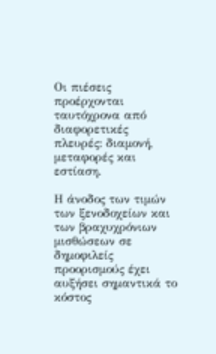Οι πιέσεις προέρχονται ταυτόχρονα από διαφορετικές πλευρές: διαμονή, μεταφορές και εστίαση.

Η άνοδος των τιμών των ξενοδοχείων και των βραχυχρόνιων μισθώσεων σε δημοφιλείς προορισμούς έχει αυξήσει σημαντικά το κόστος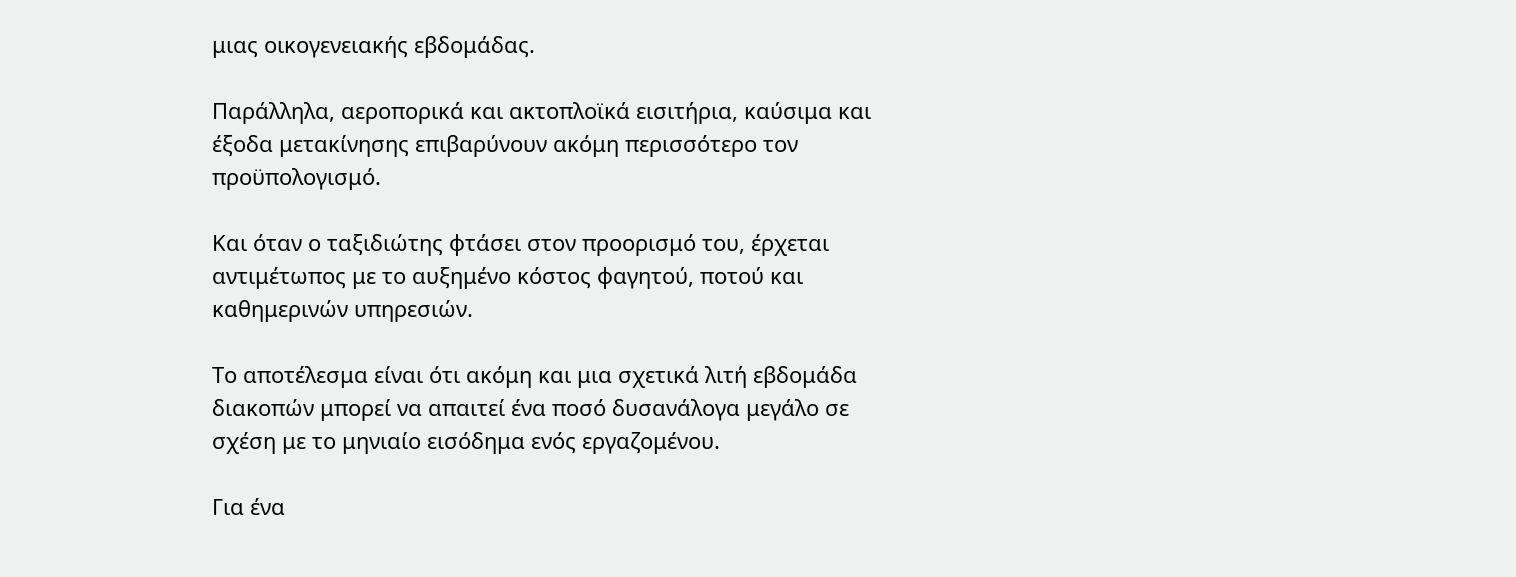μιας οικογενειακής εβδομάδας.

Παράλληλα, αεροπορικά και ακτοπλοϊκά εισιτήρια, καύσιμα και έξοδα μετακίνησης επιβαρύνουν ακόμη περισσότερο τον προϋπολογισμό.

Και όταν ο ταξιδιώτης φτάσει στον προορισμό του, έρχεται αντιμέτωπος με το αυξημένο κόστος φαγητού, ποτού και καθημερινών υπηρεσιών.

Το αποτέλεσμα είναι ότι ακόμη και μια σχετικά λιτή εβδομάδα διακοπών μπορεί να απαιτεί ένα ποσό δυσανάλογα μεγάλο σε σχέση με το μηνιαίο εισόδημα ενός εργαζομένου.

Για ένα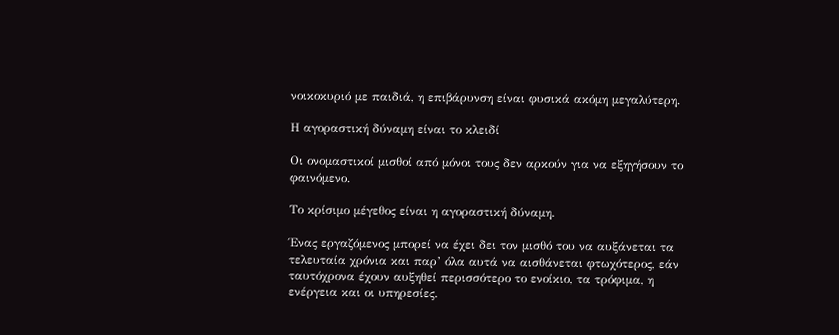νοικοκυριό με παιδιά, η επιβάρυνση είναι φυσικά ακόμη μεγαλύτερη.

Η αγοραστική δύναμη είναι το κλειδί

Οι ονομαστικοί μισθοί από μόνοι τους δεν αρκούν για να εξηγήσουν το φαινόμενο.

Το κρίσιμο μέγεθος είναι η αγοραστική δύναμη.

Ένας εργαζόμενος μπορεί να έχει δει τον μισθό του να αυξάνεται τα τελευταία χρόνια και παρ’ όλα αυτά να αισθάνεται φτωχότερος, εάν ταυτόχρονα έχουν αυξηθεί περισσότερο το ενοίκιο, τα τρόφιμα, η ενέργεια και οι υπηρεσίες.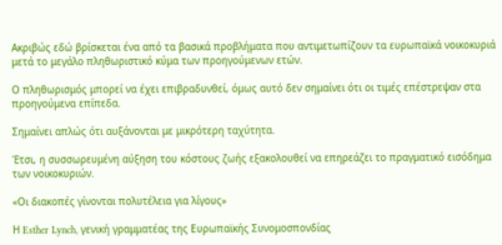Ακριβώς εδώ βρίσκεται ένα από τα βασικά προβλήματα που αντιμετωπίζουν τα ευρωπαϊκά νοικοκυριά μετά το μεγάλο πληθωριστικό κύμα των προηγούμενων ετών.

Ο πληθωρισμός μπορεί να έχει επιβραδυνθεί, όμως αυτό δεν σημαίνει ότι οι τιμές επέστρεψαν στα προηγούμενα επίπεδα.

Σημαίνει απλώς ότι αυξάνονται με μικρότερη ταχύτητα.

Έτσι, η συσσωρευμένη αύξηση του κόστους ζωής εξακολουθεί να επηρεάζει το πραγματικό εισόδημα των νοικοκυριών.

«Οι διακοπές γίνονται πολυτέλεια για λίγους»

Η Esther Lynch, γενική γραμματέας της Ευρωπαϊκής Συνομοσπονδίας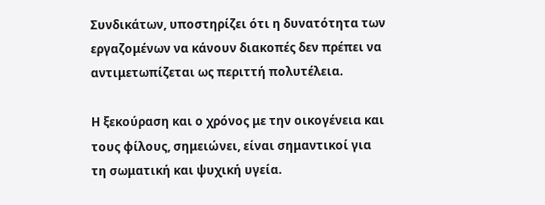Συνδικάτων, υποστηρίζει ότι η δυνατότητα των εργαζομένων να κάνουν διακοπές δεν πρέπει να αντιμετωπίζεται ως περιττή πολυτέλεια.

Η ξεκούραση και ο χρόνος με την οικογένεια και τους φίλους, σημειώνει, είναι σημαντικοί για τη σωματική και ψυχική υγεία.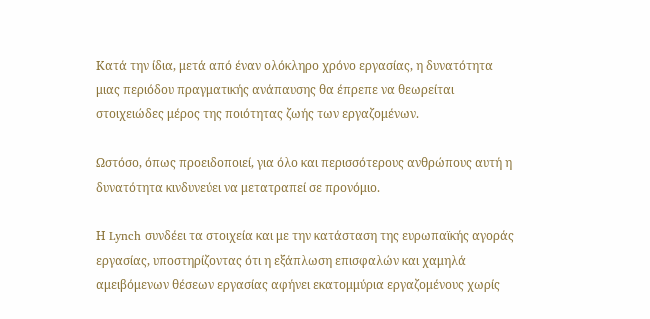Κατά την ίδια, μετά από έναν ολόκληρο χρόνο εργασίας, η δυνατότητα μιας περιόδου πραγματικής ανάπαυσης θα έπρεπε να θεωρείται στοιχειώδες μέρος της ποιότητας ζωής των εργαζομένων.

Ωστόσο, όπως προειδοποιεί, για όλο και περισσότερους ανθρώπους αυτή η δυνατότητα κινδυνεύει να μετατραπεί σε προνόμιο.

Η Lynch συνδέει τα στοιχεία και με την κατάσταση της ευρωπαϊκής αγοράς εργασίας, υποστηρίζοντας ότι η εξάπλωση επισφαλών και χαμηλά αμειβόμενων θέσεων εργασίας αφήνει εκατομμύρια εργαζομένους χωρίς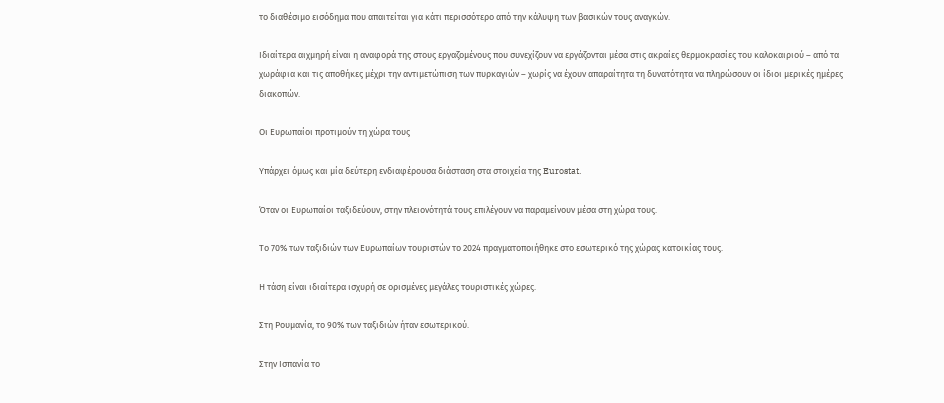το διαθέσιμο εισόδημα που απαιτείται για κάτι περισσότερο από την κάλυψη των βασικών τους αναγκών.

Ιδιαίτερα αιχμηρή είναι η αναφορά της στους εργαζομένους που συνεχίζουν να εργάζονται μέσα στις ακραίες θερμοκρασίες του καλοκαιριού – από τα χωράφια και τις αποθήκες μέχρι την αντιμετώπιση των πυρκαγιών – χωρίς να έχουν απαραίτητα τη δυνατότητα να πληρώσουν οι ίδιοι μερικές ημέρες διακοπών.

Οι Ευρωπαίοι προτιμούν τη χώρα τους

Υπάρχει όμως και μία δεύτερη ενδιαφέρουσα διάσταση στα στοιχεία της Eurostat.

Όταν οι Ευρωπαίοι ταξιδεύουν, στην πλειονότητά τους επιλέγουν να παραμείνουν μέσα στη χώρα τους.

Το 70% των ταξιδιών των Ευρωπαίων τουριστών το 2024 πραγματοποιήθηκε στο εσωτερικό της χώρας κατοικίας τους.

Η τάση είναι ιδιαίτερα ισχυρή σε ορισμένες μεγάλες τουριστικές χώρες.

Στη Ρουμανία, το 90% των ταξιδιών ήταν εσωτερικού.

Στην Ισπανία το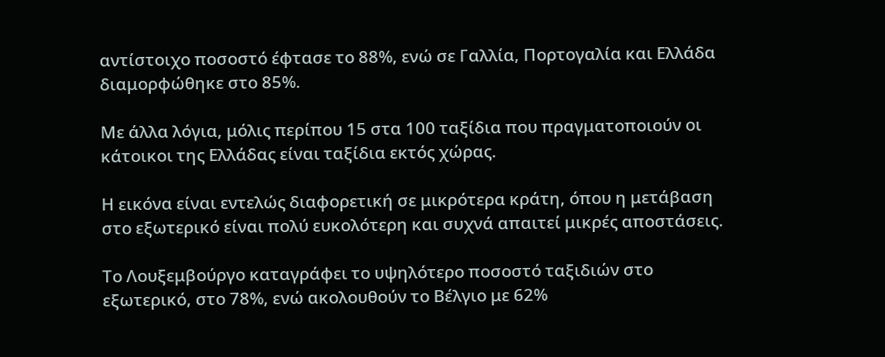αντίστοιχο ποσοστό έφτασε το 88%, ενώ σε Γαλλία, Πορτογαλία και Ελλάδα διαμορφώθηκε στο 85%.

Με άλλα λόγια, μόλις περίπου 15 στα 100 ταξίδια που πραγματοποιούν οι κάτοικοι της Ελλάδας είναι ταξίδια εκτός χώρας.

Η εικόνα είναι εντελώς διαφορετική σε μικρότερα κράτη, όπου η μετάβαση στο εξωτερικό είναι πολύ ευκολότερη και συχνά απαιτεί μικρές αποστάσεις.

Το Λουξεμβούργο καταγράφει το υψηλότερο ποσοστό ταξιδιών στο εξωτερικό, στο 78%, ενώ ακολουθούν το Βέλγιο με 62%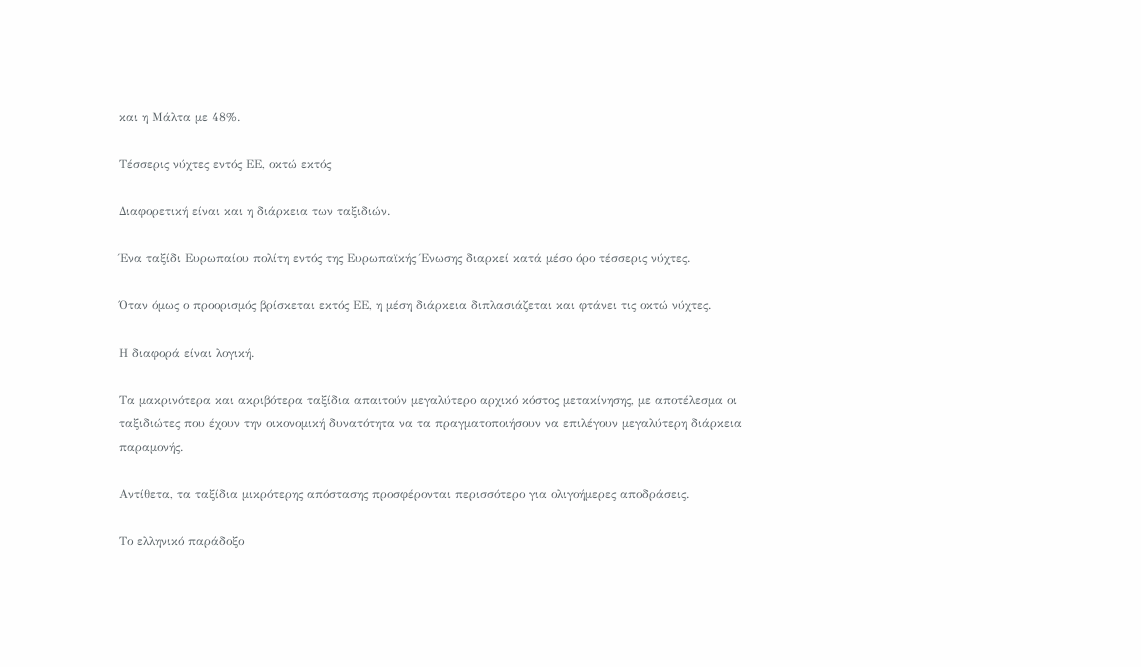και η Μάλτα με 48%.

Τέσσερις νύχτες εντός ΕΕ, οκτώ εκτός

Διαφορετική είναι και η διάρκεια των ταξιδιών.

Ένα ταξίδι Ευρωπαίου πολίτη εντός της Ευρωπαϊκής Ένωσης διαρκεί κατά μέσο όρο τέσσερις νύχτες.

Όταν όμως ο προορισμός βρίσκεται εκτός ΕΕ, η μέση διάρκεια διπλασιάζεται και φτάνει τις οκτώ νύχτες.

Η διαφορά είναι λογική.

Τα μακρινότερα και ακριβότερα ταξίδια απαιτούν μεγαλύτερο αρχικό κόστος μετακίνησης, με αποτέλεσμα οι ταξιδιώτες που έχουν την οικονομική δυνατότητα να τα πραγματοποιήσουν να επιλέγουν μεγαλύτερη διάρκεια παραμονής.

Αντίθετα, τα ταξίδια μικρότερης απόστασης προσφέρονται περισσότερο για ολιγοήμερες αποδράσεις.

Το ελληνικό παράδοξο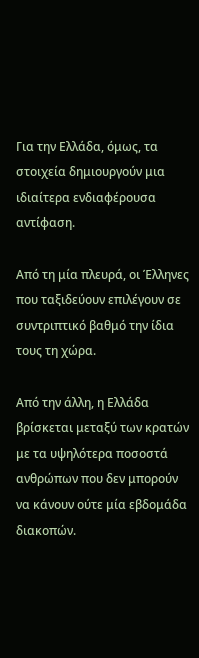Για την Ελλάδα, όμως, τα στοιχεία δημιουργούν μια ιδιαίτερα ενδιαφέρουσα αντίφαση.

Από τη μία πλευρά, οι Έλληνες που ταξιδεύουν επιλέγουν σε συντριπτικό βαθμό την ίδια τους τη χώρα.

Από την άλλη, η Ελλάδα βρίσκεται μεταξύ των κρατών με τα υψηλότερα ποσοστά ανθρώπων που δεν μπορούν να κάνουν ούτε μία εβδομάδα διακοπών.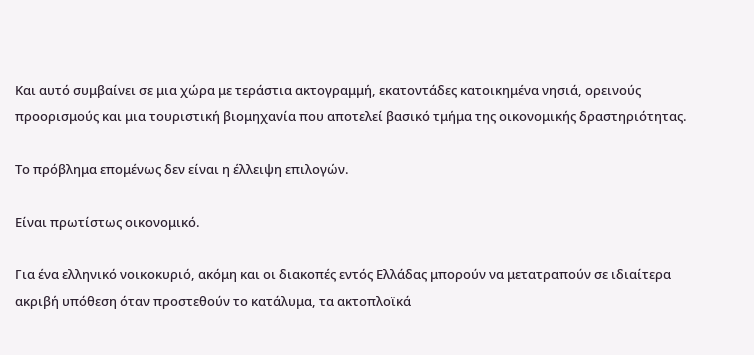Και αυτό συμβαίνει σε μια χώρα με τεράστια ακτογραμμή, εκατοντάδες κατοικημένα νησιά, ορεινούς προορισμούς και μια τουριστική βιομηχανία που αποτελεί βασικό τμήμα της οικονομικής δραστηριότητας.

Το πρόβλημα επομένως δεν είναι η έλλειψη επιλογών.

Είναι πρωτίστως οικονομικό.

Για ένα ελληνικό νοικοκυριό, ακόμη και οι διακοπές εντός Ελλάδας μπορούν να μετατραπούν σε ιδιαίτερα ακριβή υπόθεση όταν προστεθούν το κατάλυμα, τα ακτοπλοϊκά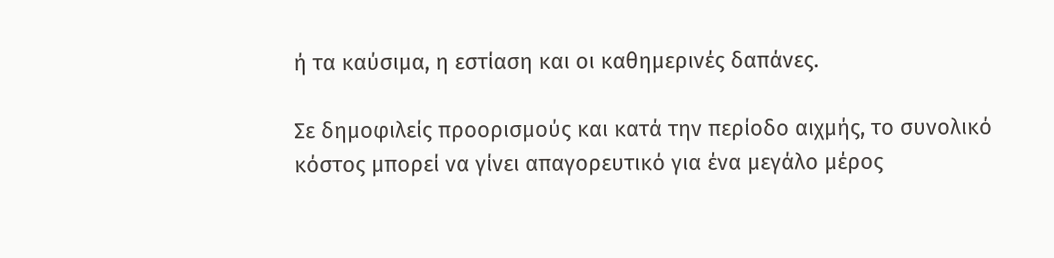ή τα καύσιμα, η εστίαση και οι καθημερινές δαπάνες.

Σε δημοφιλείς προορισμούς και κατά την περίοδο αιχμής, το συνολικό κόστος μπορεί να γίνει απαγορευτικό για ένα μεγάλο μέρος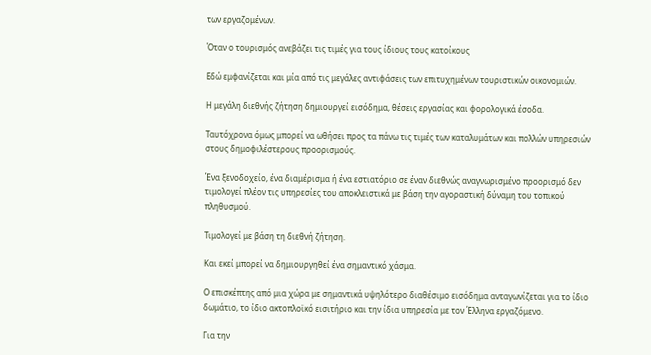των εργαζομένων.

Όταν ο τουρισμός ανεβάζει τις τιμές για τους ίδιους τους κατοίκους

Εδώ εμφανίζεται και μία από τις μεγάλες αντιφάσεις των επιτυχημένων τουριστικών οικονομιών.

Η μεγάλη διεθνής ζήτηση δημιουργεί εισόδημα, θέσεις εργασίας και φορολογικά έσοδα.

Ταυτόχρονα όμως μπορεί να ωθήσει προς τα πάνω τις τιμές των καταλυμάτων και πολλών υπηρεσιών στους δημοφιλέστερους προορισμούς.

Ένα ξενοδοχείο, ένα διαμέρισμα ή ένα εστιατόριο σε έναν διεθνώς αναγνωρισμένο προορισμό δεν τιμολογεί πλέον τις υπηρεσίες του αποκλειστικά με βάση την αγοραστική δύναμη του τοπικού πληθυσμού.

Τιμολογεί με βάση τη διεθνή ζήτηση.

Και εκεί μπορεί να δημιουργηθεί ένα σημαντικό χάσμα.

Ο επισκέπτης από μια χώρα με σημαντικά υψηλότερο διαθέσιμο εισόδημα ανταγωνίζεται για το ίδιο δωμάτιο, το ίδιο ακτοπλοϊκό εισιτήριο και την ίδια υπηρεσία με τον Έλληνα εργαζόμενο.

Για την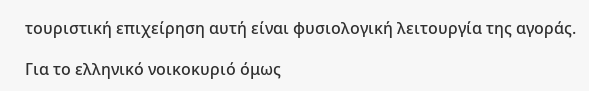τουριστική επιχείρηση αυτή είναι φυσιολογική λειτουργία της αγοράς.

Για το ελληνικό νοικοκυριό όμως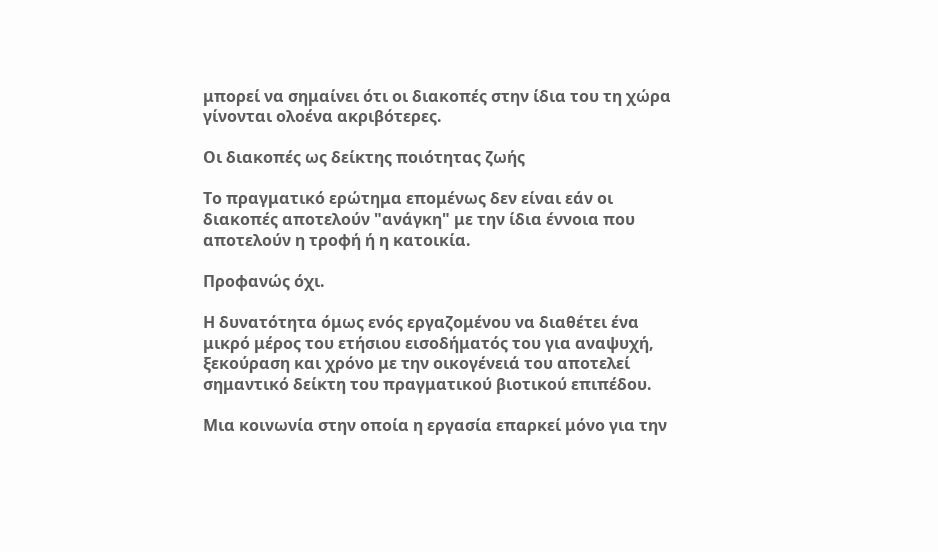μπορεί να σημαίνει ότι οι διακοπές στην ίδια του τη χώρα γίνονται ολοένα ακριβότερες.

Οι διακοπές ως δείκτης ποιότητας ζωής

Το πραγματικό ερώτημα επομένως δεν είναι εάν οι διακοπές αποτελούν "ανάγκη" με την ίδια έννοια που αποτελούν η τροφή ή η κατοικία.

Προφανώς όχι.

Η δυνατότητα όμως ενός εργαζομένου να διαθέτει ένα μικρό μέρος του ετήσιου εισοδήματός του για αναψυχή, ξεκούραση και χρόνο με την οικογένειά του αποτελεί σημαντικό δείκτη του πραγματικού βιοτικού επιπέδου.

Μια κοινωνία στην οποία η εργασία επαρκεί μόνο για την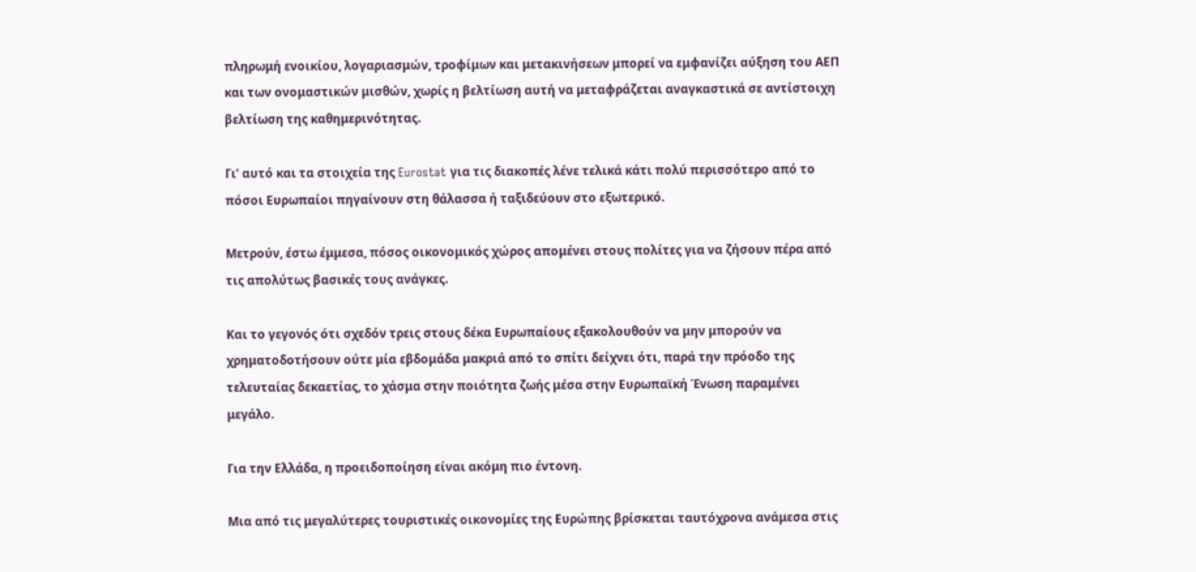πληρωμή ενοικίου, λογαριασμών, τροφίμων και μετακινήσεων μπορεί να εμφανίζει αύξηση του ΑΕΠ και των ονομαστικών μισθών, χωρίς η βελτίωση αυτή να μεταφράζεται αναγκαστικά σε αντίστοιχη βελτίωση της καθημερινότητας.

Γι’ αυτό και τα στοιχεία της Eurostat για τις διακοπές λένε τελικά κάτι πολύ περισσότερο από το πόσοι Ευρωπαίοι πηγαίνουν στη θάλασσα ή ταξιδεύουν στο εξωτερικό.

Μετρούν, έστω έμμεσα, πόσος οικονομικός χώρος απομένει στους πολίτες για να ζήσουν πέρα από τις απολύτως βασικές τους ανάγκες.

Και το γεγονός ότι σχεδόν τρεις στους δέκα Ευρωπαίους εξακολουθούν να μην μπορούν να χρηματοδοτήσουν ούτε μία εβδομάδα μακριά από το σπίτι δείχνει ότι, παρά την πρόοδο της τελευταίας δεκαετίας, το χάσμα στην ποιότητα ζωής μέσα στην Ευρωπαϊκή Ένωση παραμένει μεγάλο.

Για την Ελλάδα, η προειδοποίηση είναι ακόμη πιο έντονη.

Μια από τις μεγαλύτερες τουριστικές οικονομίες της Ευρώπης βρίσκεται ταυτόχρονα ανάμεσα στις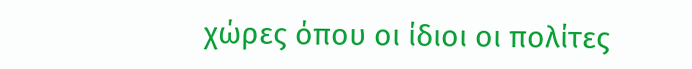χώρες όπου οι ίδιοι οι πολίτες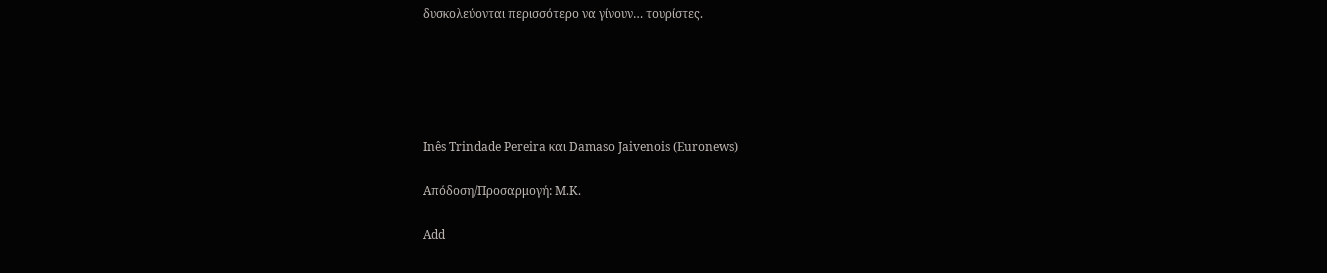δυσκολεύονται περισσότερο να γίνουν… τουρίστες.





Inês Trindade Pereira και Damaso Jaivenois (Euronews)

Απόδοση/Προσαρμογή: Μ.Κ.

Add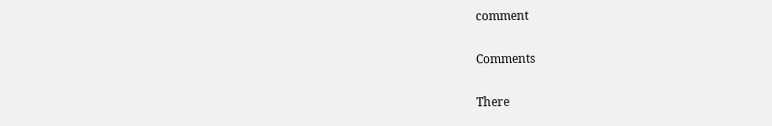comment

Comments

There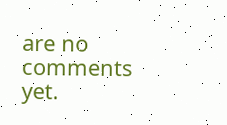are no comments yet.